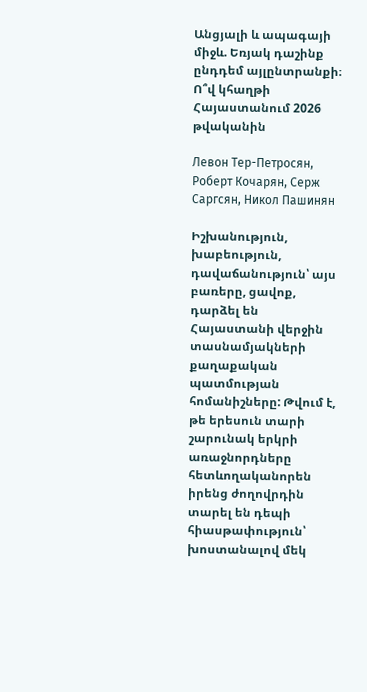Անցյալի և ապագայի միջև. Եռյակ դաշինք ընդդեմ այլընտրանքի։ Ո՞վ կհաղթի Հայաստանում 2026 թվականին

Левон Тер-Петросян, Роберт Кочарян, Серж Саргсян, Никол Пашинян

Իշխանություն, խաբեություն, դավաճանություն՝ այս բառերը, ցավոք, դարձել են Հայաստանի վերջին տասնամյակների քաղաքական պատմության հոմանիշները: Թվում է, թե երեսուն տարի շարունակ երկրի առաջնորդները հետևողականորեն իրենց ժողովրդին տարել են դեպի հիասթափություն՝ խոստանալով մեկ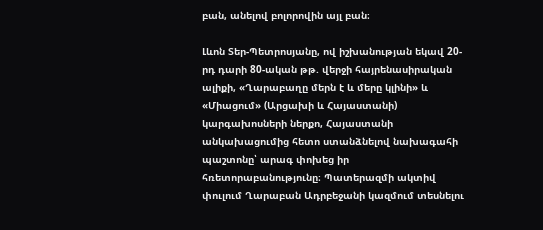բան, անելով բոլորովին այլ բան։

Լևոն Տեր-Պետրոսյանը, ով իշխանության եկավ 20-րդ դարի 80-ական թթ. վերջի հայրենասիրական ալիքի, «Ղարաբաղը մերն է և մերը կլինի» և «Միացում» (Արցախի և Հայաստանի) կարգախոսների ներքո, Հայաստանի անկախացումից հետո ստանձնելով նախագահի պաշտոնը՝ արագ փոխեց իր հռետորաբանությունը։ Պատերազմի ակտիվ փուլում Ղարաբան Ադրբեջանի կազմում տեսնելու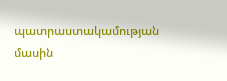պատրաստակամության մասին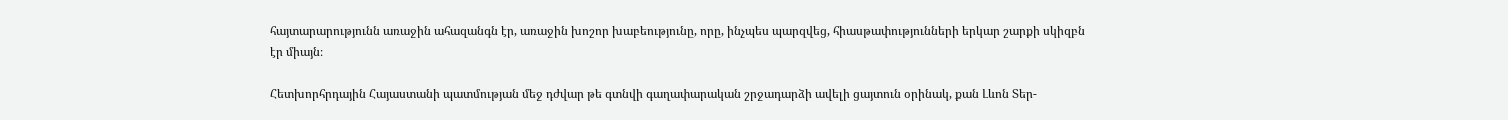հայտարարությունն առաջին ահազանգն էր, առաջին խոշոր խաբեությունը, որը, ինչպես պարզվեց, հիասթափությունների երկար շարքի սկիզբն էր միայն։

Հետխորհրդային Հայաստանի պատմության մեջ դժվար թե գտնվի գաղափարական շրջադարձի ավելի ցայտուն օրինակ, քան Լևոն Տեր-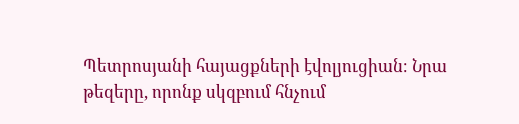Պետրոսյանի հայացքների էվոլյուցիան։ Նրա թեզերը, որոնք սկզբում հնչում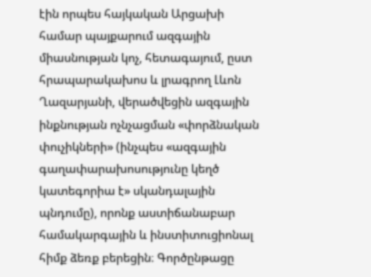էին որպես հայկական Արցախի համար պայքարում ազգային միասնության կոչ, հետագայում, ըստ հրապարակախոս և լրագրող Լևոն Ղազարյանի, վերածվեցին ազգային ինքնության ոչնչացման «փորձնական փուչիկների» (ինչպես «ազգային գաղափարախոսությունը կեղծ կատեգորիա է» սկանդալային պնդումը), որոնք աստիճանաբար համակարգային և ինստիտուցիոնալ հիմք ձեռք բերեցին։ Գործընթացը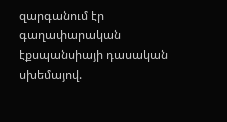զարգանում էր գաղափարական էքսպանսիայի դասական սխեմայով.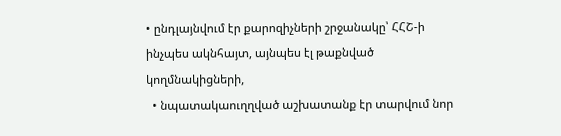• ընդլայնվում էր քարոզիչների շրջանակը՝ ՀՀՇ-ի ինչպես ակնհայտ, այնպես էլ թաքնված կողմնակիցների,
  • նպատակաուղղված աշխատանք էր տարվում նոր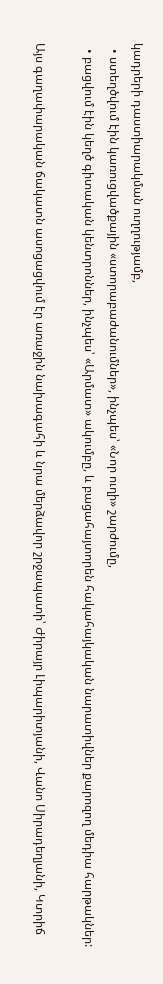կադրերի դաստիարակման ուղղությամբ,
  • ստեղծվում էին կառուցվածքային «ստորաբաժանումներ», ինչպես՝ «Նոր ուղի» շարժումը,
  • բացվում էին կեղծ գիտական կենտրոններ, ինչպես՝ «Արմատ» ակումբը, և բացահայտորեն հակահայկական նարատիվներ քարոզող մեդիա հարթակներ:

Այս գաղափարական ճակատն ասոցացվում էր առաջին նախագահի և նրա մերձավոր շրջապատի՝ Ժիրայր Լիպարիտյանի, Վանո Սիրադեղյանի, Կտրիճ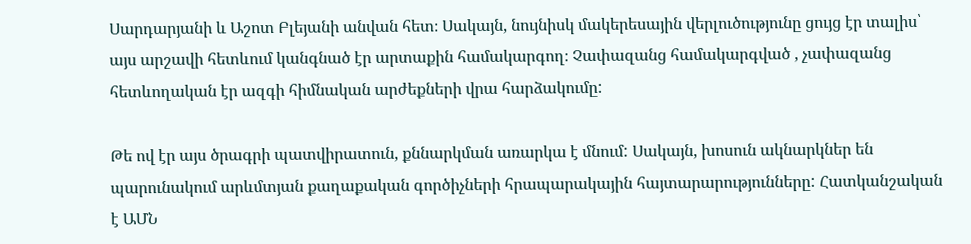Սարդարյանի և Աշոտ Բլեյանի անվան հետ։ Սակայն, նույնիսկ մակերեսային վերլուծությունը ցույց էր տալիս՝ այս արշավի հետևում կանգնած էր արտաքին համակարգող։ Չափազանց համակարգված , չափազանց հետևողական էր ազգի հիմնական արժեքների վրա հարձակումը:

Թե ով էր այս ծրագրի պատվիրատուն, քննարկման առարկա է մնում: Սակայն, խոսուն ակնարկներ են պարունակում արևմտյան քաղաքական գործիչների հրապարակային հայտարարությունները: Հատկանշական է ԱՄՆ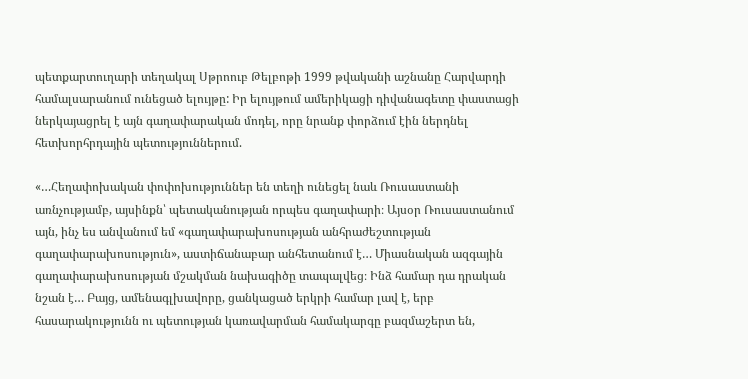պետքարտուղարի տեղակալ Սթրոուբ Թելբոթի 1999 թվականի աշնանը Հարվարդի համալսարանում ունեցած ելույթը: Իր ելույթում ամերիկացի դիվանագետը փաստացի ներկայացրել է այն գաղափարական մոդել, որը նրանք փորձում էին ներդնել հետխորհրդային պետություններում.

«…Հեղափոխական փոփոխություններ են տեղի ունեցել նաև Ռուսաստանի առնչությամբ, այսինքն՝ պետականության որպես գաղափարի։ Այսօր Ռուսաստանում այն, ինչ ես անվանում եմ «գաղափարախոսության անհրաժեշտության գաղափարախոսություն», աստիճանաբար անհետանում է… Միասնական ազգային գաղափարախոսության մշակման նախագիծը տապալվեց։ Ինձ համար դա դրական նշան է… Բայց, ամենագլխավորը, ցանկացած երկրի համար լավ է, երբ հասարակությունն ու պետության կառավարման համակարգը բազմաշերտ են,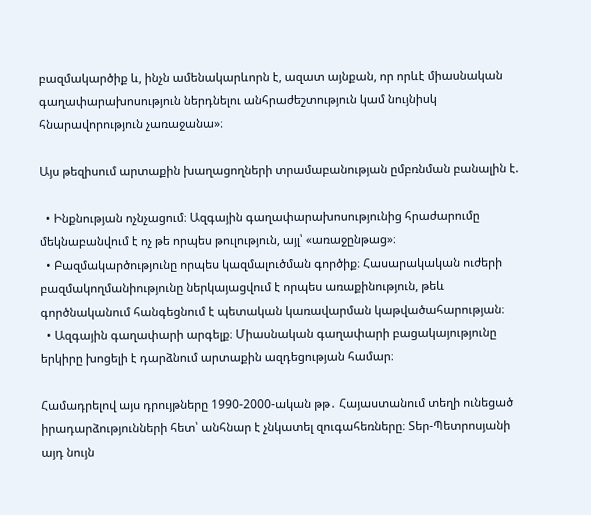բազմակարծիք և, ինչն ամենակարևորն է, ազատ այնքան, որ որևէ միասնական գաղափարախոսություն ներդնելու անհրաժեշտություն կամ նույնիսկ հնարավորություն չառաջանա»։

Այս թեզիսում արտաքին խաղացողների տրամաբանության ըմբռնման բանալին է.

  • Ինքնության ոչնչացում։ Ազգային գաղափարախոսությունից հրաժարումը մեկնաբանվում է ոչ թե որպես թուլություն, այլ՝ «առաջընթաց»։
  • Բազմակարծությունը որպես կազմալուծման գործիք։ Հասարակական ուժերի բազմակողմանիությունը ներկայացվում է որպես առաքինություն, թեև գործնականում հանգեցնում է պետական կառավարման կաթվածահարության։
  • Ազգային գաղափարի արգելք։ Միասնական գաղափարի բացակայությունը երկիրը խոցելի է դարձնում արտաքին ազդեցության համար։

Համադրելով այս դրույթները 1990-2000-ական թթ․ Հայաստանում տեղի ունեցած իրադարձությունների հետ՝ անհնար է չնկատել զուգահեռները։ Տեր-Պետրոսյանի այդ նույն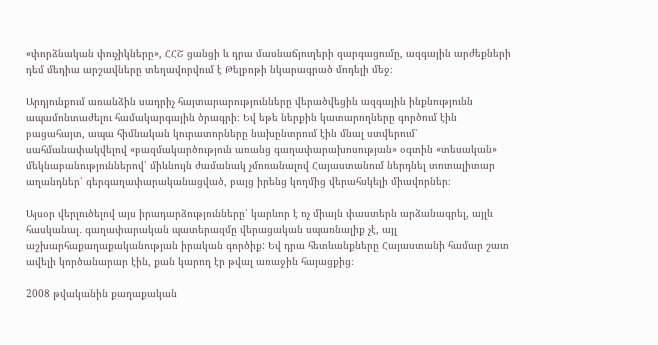«փորձնական փուչիկները», ՀՀՇ ցանցի և դրա մասնաճյուղերի զարգացումը, ազգային արժեքների դեմ մեդիա արշավները տեղավորվում է Թելբոթի նկարագրած մոդելի մեջ։

Արդյունքում առանձին սադրիչ հայտարարությունները վերածվեցին ազգային ինքնությունն ապամոնտաժելու համակարգային ծրագրի։ Եվ եթե ներքին կատարողները գործում էին բացահայտ, ապա հիմնական կուրատորները նախընտրում էին մնալ ստվերում՝ սահմանափակվելով «բազմակարծություն առանց գաղափարախոսության» օգտին «տեսական» մեկնաբանություններով՝ միևնույն ժամանակ չմոռանալով Հայաստանում ներդնել տոտալիտար աղանդներ՝ գերգաղափարականացված, բայց իրենց կողմից վերահսկելի միավորներ։

Այսօր վերլուծելով այս իրադարձությունները՝ կարևոր է ոչ միայն փաստերն արձանագրել, այլև հասկանալ․ գաղափարական պատերազմը վերացական սպառնալիք չէ, այլ աշխարհաքաղաքականության իրական գործիք: Եվ դրա հետևանքները Հայաստանի համար շատ ավելի կործանարար էին, քան կարող էր թվալ առաջին հայացքից։

2008 թվականին քաղաքական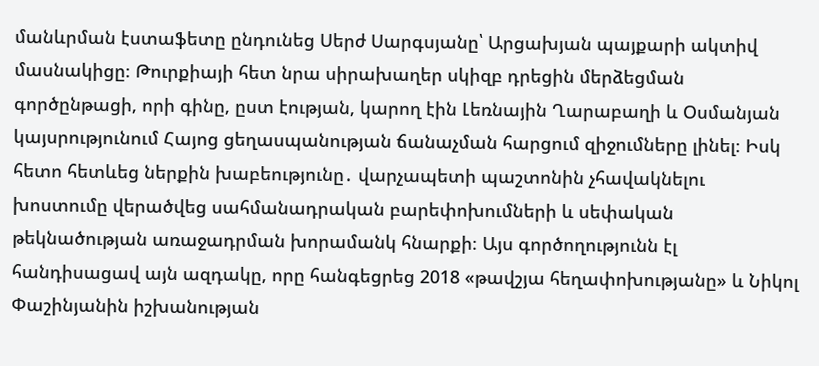մանևրման էստաֆետը ընդունեց Սերժ Սարգսյանը՝ Արցախյան պայքարի ակտիվ մասնակիցը։ Թուրքիայի հետ նրա սիրախաղեր սկիզբ դրեցին մերձեցման գործընթացի, որի գինը, ըստ էության, կարող էին Լեռնային Ղարաբաղի և Օսմանյան կայսրությունում Հայոց ցեղասպանության ճանաչման հարցում զիջումները լինել։ Իսկ հետո հետևեց ներքին խաբեությունը․ վարչապետի պաշտոնին չհավակնելու խոստումը վերածվեց սահմանադրական բարեփոխումների և սեփական թեկնածության առաջադրման խորամանկ հնարքի։ Այս գործողությունն էլ հանդիսացավ այն ազդակը, որը հանգեցրեց 2018 «թավշյա հեղափոխությանը» և Նիկոլ Փաշինյանին իշխանության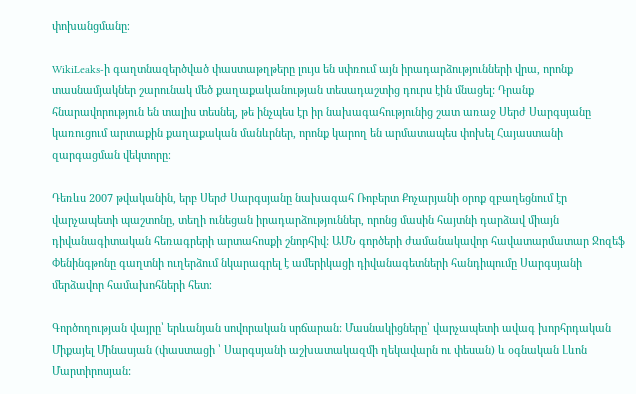փոխանցմանը։

WikiLeaks-ի գաղտնազերծված փաստաթղթերը լույս են սփռում այն իրադարձությունների վրա, որոնք տասնամյակներ շարունակ մեծ քաղաքականության տեսադաշտից դուրս էին մնացել: Դրանք հնարավորություն են տալիս տեսնել, թե ինչպես էր իր նախագահությունից շատ առաջ Սերժ Սարգսյանը կառուցում արտաքին քաղաքական մանևրներ, որոնք կարող են արմատապես փոխել Հայաստանի զարգացման վեկտորը։

Դեռևս 2007 թվականին, երբ Սերժ Սարգսյանը նախագահ Ռոբերտ Քոչարյանի օրոք զբաղեցնում էր վարչապետի պաշտոնը, տեղի ունեցան իրադարձություններ, որոնց մասին հայտնի դարձավ միայն դիվանագիտական հեռագրերի արտահոսքի շնորհիվ: ԱՄՆ գործերի ժամանակավոր հավատարմատար Ջոզեֆ Փենինգթոնը գաղտնի ուղերձում նկարագրել է ամերիկացի դիվանագետների հանդիպումը Սարգսյանի մերձավոր համախոհների հետ։

Գործողության վայրը՝ երևանյան սովորական սրճարան: Մասնակիցները՝ վարչապետի ավագ խորհրդական Միքայել Մինասյան (փաստացի ՝ Սարգսյանի աշխատակազմի ղեկավարն ու փեսան) և օգնական Լևոն Մարտիրոսյան: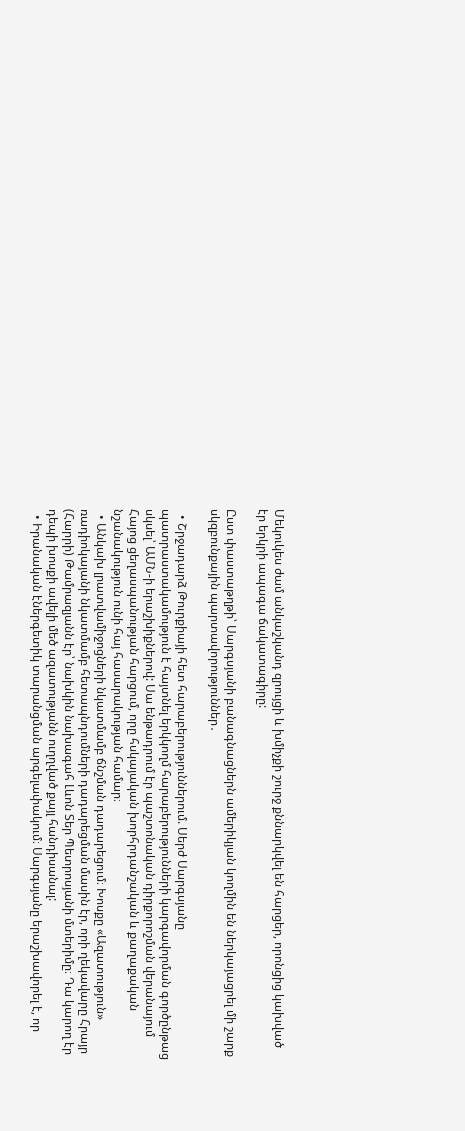Մեկուկես ժամ անկաշկանդ զրույցի և խմիչքի շուրջ քննարկվել են հարցեր, որոնցից կախված էր երկրի ապագա ճակատագիրը:

Ըստ փաստաթղթի՝ Սարգսյանի բանագնացներն ամերիկյան կողմին են ներկայացրել մի շարք սկզբունքային պարտավորություններ․

  • Շրջադարձ Թուրքիայի հետ հարաբերություններում. Սերժ Սարգսյանը պատրաստակամություն է հայտնել երկկողմ հարաբերությունների կարգավորման գործընթաց սկսել՝ ԱՄՆ-ի երաշխիքներով: Սա ենթադրում էր պաշտոնական դիրքորոշման վերանայում Հայոց ցեղասպանության հարցում, որը հսկայական խորհրդանշական և քաղաքական նշանակություն ունի հայ հասարակության համար։
  • Անկախ լրատվամիջոցների նկատմամբ ճնշման դադարեցում։ Խոսքը «Ազատություն» ռադիոկայանի նկատմամբ հետապնդումների դադարեցման մասին էր, որի ղեկավարը Հրայր (Հարրի) Թամրազյանն էր՝ նախկին նախագահ Լևոն Տեր Պետրոսյանի մտերիմը։ Դա կարող էր դեպի խոսքի ավելի մեծ ազատությանն ուղղված քայլ հանդիսանալ:
  • Իրանական էներգետիկ տարանցման արգելափակում։ Սարգսյանը երաշխավորել է, որ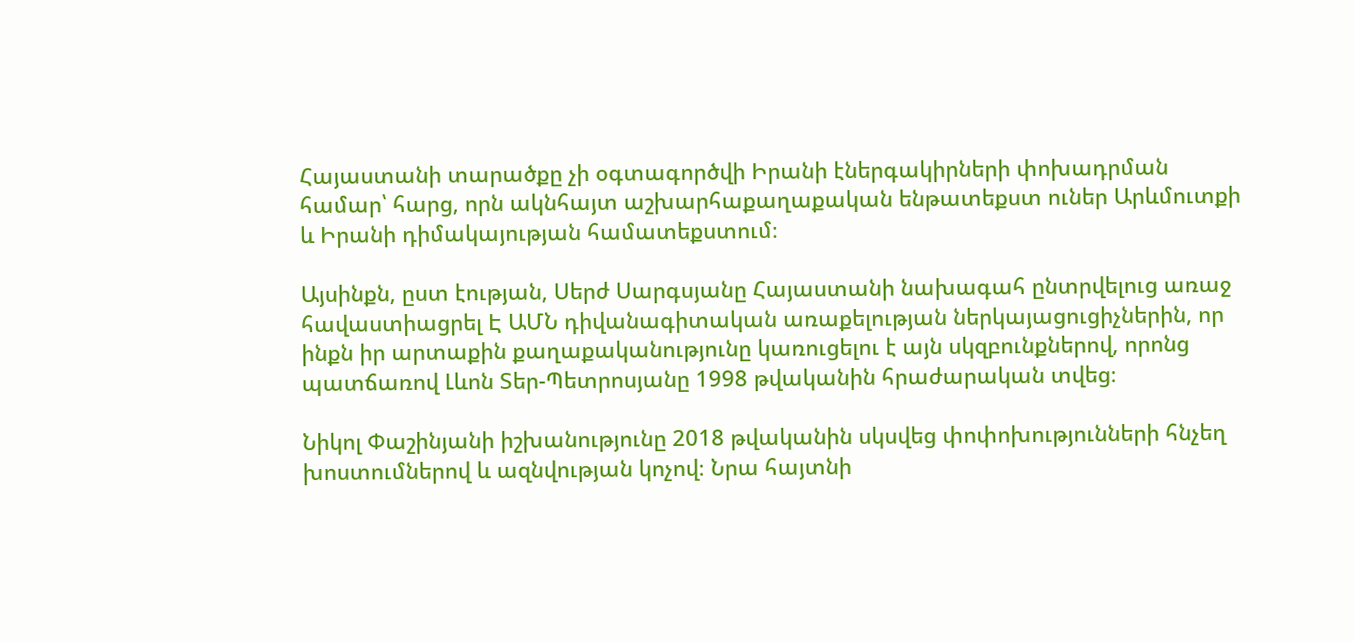Հայաստանի տարածքը չի օգտագործվի Իրանի էներգակիրների փոխադրման համար՝ հարց, որն ակնհայտ աշխարհաքաղաքական ենթատեքստ ուներ Արևմուտքի և Իրանի դիմակայության համատեքստում։

Այսինքն, ըստ էության, Սերժ Սարգսյանը Հայաստանի նախագահ ընտրվելուց առաջ հավաստիացրել Է ԱՄՆ դիվանագիտական առաքելության ներկայացուցիչներին, որ ինքն իր արտաքին քաղաքականությունը կառուցելու է այն սկզբունքներով, որոնց պատճառով Լևոն Տեր-Պետրոսյանը 1998 թվականին հրաժարական տվեց։

Նիկոլ Փաշինյանի իշխանությունը 2018 թվականին սկսվեց փոփոխությունների հնչեղ խոստումներով և ազնվության կոչով։ Նրա հայտնի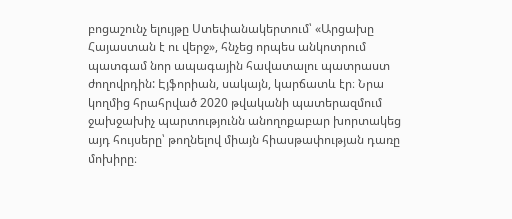բոցաշունչ ելույթը Ստեփանակերտում՝ «Արցախը Հայաստան է ու վերջ», հնչեց որպես անկոտրում պատգամ նոր ապագային հավատալու պատրաստ ժողովրդին: Էյֆորիան, սակայն, կարճատև էր։ Նրա կողմից հրահրված 2020 թվականի պատերազմում ջախջախիչ պարտությունն անողոքաբար խորտակեց այդ հույսերը՝ թողնելով միայն հիասթափության դառը մոխիրը։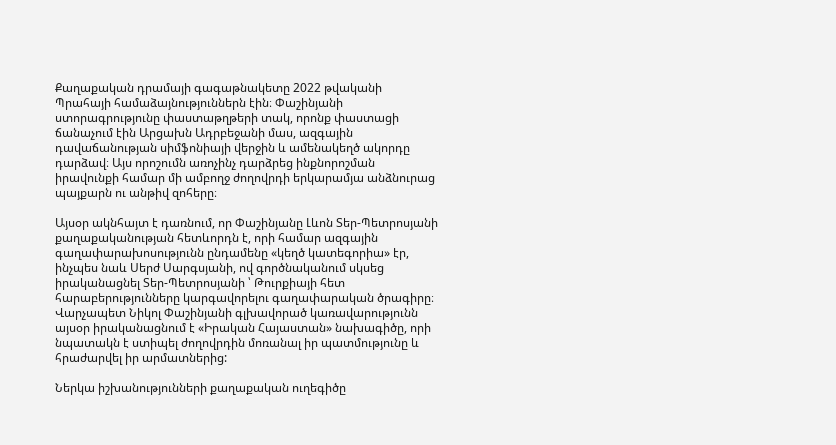Քաղաքական դրամայի գագաթնակետը 2022 թվականի Պրահայի համաձայնություններն էին։ Փաշինյանի ստորագրությունը փաստաթղթերի տակ, որոնք փաստացի ճանաչում էին Արցախն Ադրբեջանի մաս, ազգային դավաճանության սիմֆոնիայի վերջին և ամենակեղծ ակորդը դարձավ։ Այս որոշումն առոչինչ դարձրեց ինքնորոշման իրավունքի համար մի ամբողջ ժողովրդի երկարամյա անձնուրաց պայքարն ու անթիվ զոհերը։

Այսօր ակնհայտ է դառնում, որ Փաշինյանը Լևոն Տեր-Պետրոսյանի քաղաքականության հետևորդն է, որի համար ազգային գաղափարախոսությունն ընդամենը «կեղծ կատեգորիա» էր, ինչպես նաև Սերժ Սարգսյանի, ով գործնականում սկսեց իրականացնել Տեր-Պետրոսյանի ՝ Թուրքիայի հետ հարաբերությունները կարգավորելու գաղափարական ծրագիրը։ Վարչապետ Նիկոլ Փաշինյանի գլխավորած կառավարությունն այսօր իրականացնում է «Իրական Հայաստան» նախագիծը, որի նպատակն է ստիպել ժողովրդին մոռանալ իր պատմությունը և հրաժարվել իր արմատներից:

Ներկա իշխանությունների քաղաքական ուղեգիծը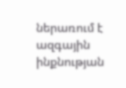ներառում է ազգային ինքնության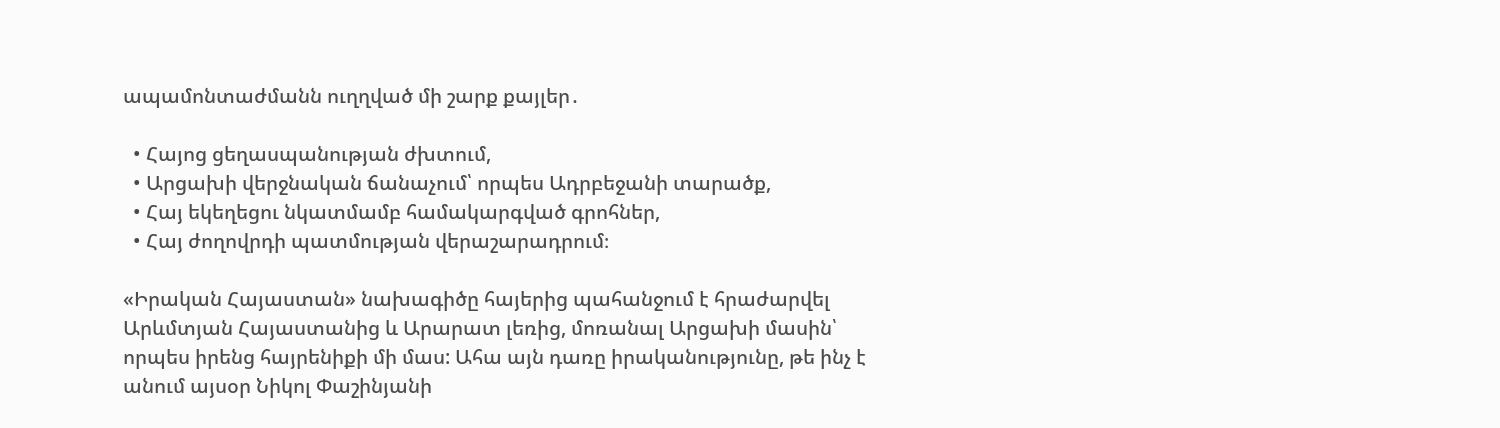ապամոնտաժմանն ուղղված մի շարք քայլեր․

  • Հայոց ցեղասպանության ժխտում,
  • Արցախի վերջնական ճանաչում՝ որպես Ադրբեջանի տարածք,
  • Հայ եկեղեցու նկատմամբ համակարգված գրոհներ,
  • Հայ ժողովրդի պատմության վերաշարադրում։

«Իրական Հայաստան» նախագիծը հայերից պահանջում է հրաժարվել Արևմտյան Հայաստանից և Արարատ լեռից, մոռանալ Արցախի մասին՝ որպես իրենց հայրենիքի մի մաս: Ահա այն դառը իրականությունը, թե ինչ է անում այսօր Նիկոլ Փաշինյանի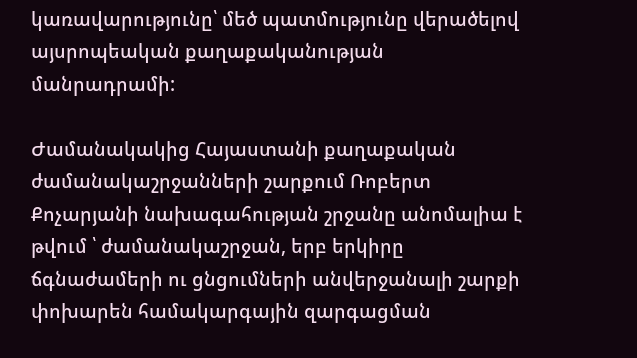կառավարությունը՝ մեծ պատմությունը վերածելով այսրոպեական քաղաքականության մանրադրամի:

Ժամանակակից Հայաստանի քաղաքական ժամանակաշրջանների շարքում Ռոբերտ Քոչարյանի նախագահության շրջանը անոմալիա է թվում ՝ ժամանակաշրջան, երբ երկիրը ճգնաժամերի ու ցնցումների անվերջանալի շարքի փոխարեն համակարգային զարգացման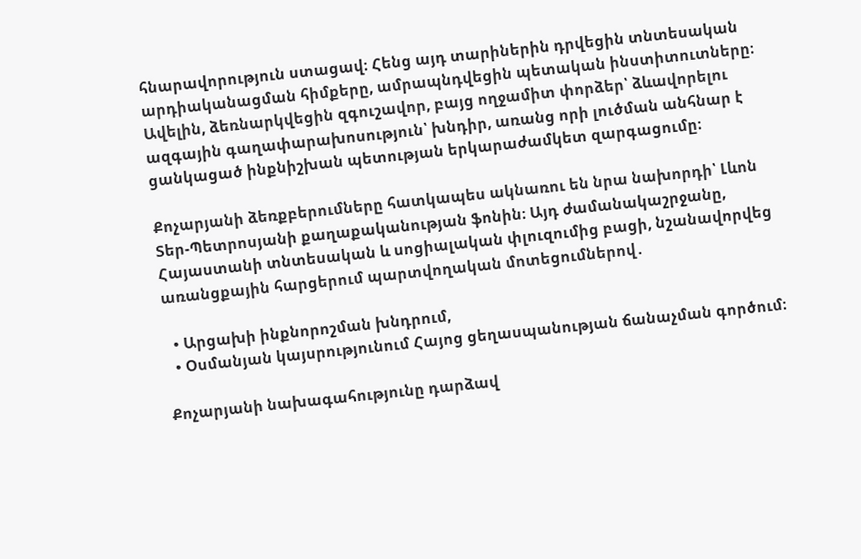հնարավորություն ստացավ։ Հենց այդ տարիներին դրվեցին տնտեսական արդիականացման հիմքերը, ամրապնդվեցին պետական ինստիտուտները։ Ավելին, ձեռնարկվեցին զգուշավոր, բայց ողջամիտ փորձեր՝ ձևավորելու ազգային գաղափարախոսություն՝ խնդիր, առանց որի լուծման անհնար է ցանկացած ինքնիշխան պետության երկարաժամկետ զարգացումը։

Քոչարյանի ձեռքբերումները հատկապես ակնառու են նրա նախորդի՝ Լևոն Տեր-Պետրոսյանի քաղաքականության ֆոնին։ Այդ ժամանակաշրջանը, Հայաստանի տնտեսական և սոցիալական փլուզումից բացի, նշանավորվեց առանցքային հարցերում պարտվողական մոտեցումներով․

  • Արցախի ինքնորոշման խնդրում,
  • Օսմանյան կայսրությունում Հայոց ցեղասպանության ճանաչման գործում։

Քոչարյանի նախագահությունը դարձավ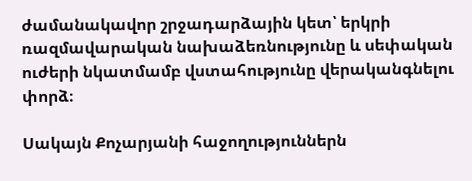ժամանակավոր շրջադարձային կետ՝ երկրի ռազմավարական նախաձեռնությունը և սեփական ուժերի նկատմամբ վստահությունը վերականգնելու փորձ։

Սակայն Քոչարյանի հաջողություններն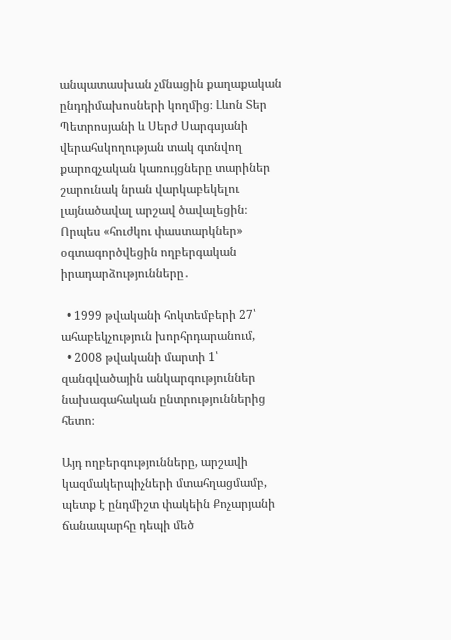անպատասխան չմնացին քաղաքական ընդդիմախոսների կողմից։ Լևոն Տեր Պետրոսյանի և Սերժ Սարգսյանի վերահսկողության տակ գտնվող քարոզչական կառույցները տարիներ շարունակ նրան վարկաբեկելու լայնածավալ արշավ ծավալեցին։ Որպես «հուժկու փաստարկներ» օգտագործվեցին ողբերգական իրադարձությունները․

  • 1999 թվականի հոկտեմբերի 27՝ ահաբեկչություն խորհրդարանում,
  • 2008 թվականի մարտի 1՝ զանգվածային անկարգություններ նախագահական ընտրություններից հետո։

Այդ ողբերգությունները, արշավի կազմակերպիչների մտահղացմամբ, պետք է ընդմիշտ փակեին Քոչարյանի ճանապարհը դեպի մեծ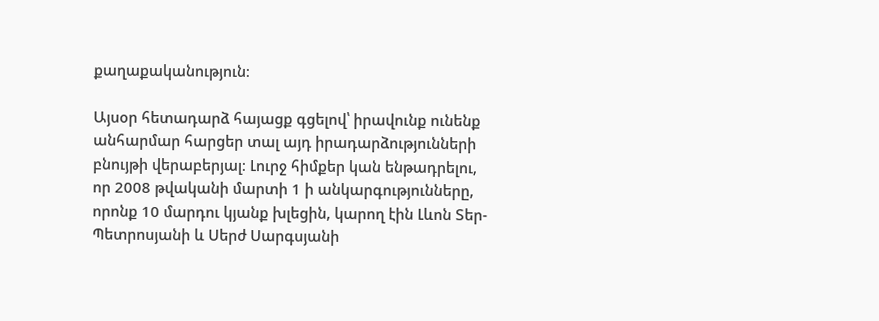քաղաքականություն։

Այսօր հետադարձ հայացք գցելով՝ իրավունք ունենք անհարմար հարցեր տալ այդ իրադարձությունների բնույթի վերաբերյալ։ Լուրջ հիմքեր կան ենթադրելու, որ 2008 թվականի մարտի 1 ի անկարգությունները, որոնք 10 մարդու կյանք խլեցին, կարող էին Լևոն Տեր-Պետրոսյանի և Սերժ Սարգսյանի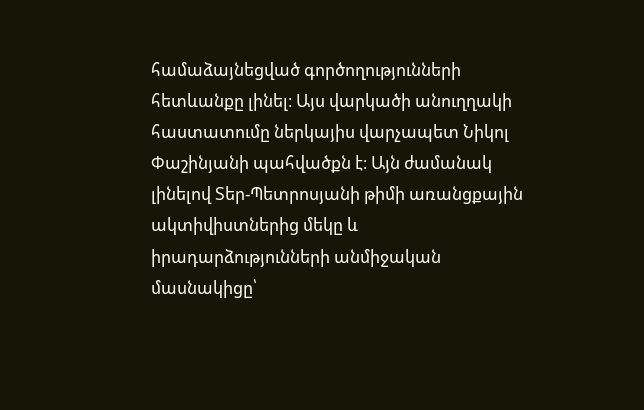համաձայնեցված գործողությունների հետևանքը լինել։ Այս վարկածի անուղղակի հաստատումը ներկայիս վարչապետ Նիկոլ Փաշինյանի պահվածքն է։ Այն ժամանակ լինելով Տեր-Պետրոսյանի թիմի առանցքային ակտիվիստներից մեկը և իրադարձությունների անմիջական մասնակիցը՝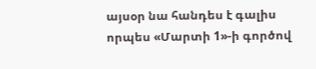այսօր նա հանդես է գալիս որպես «Մարտի 1»-ի գործով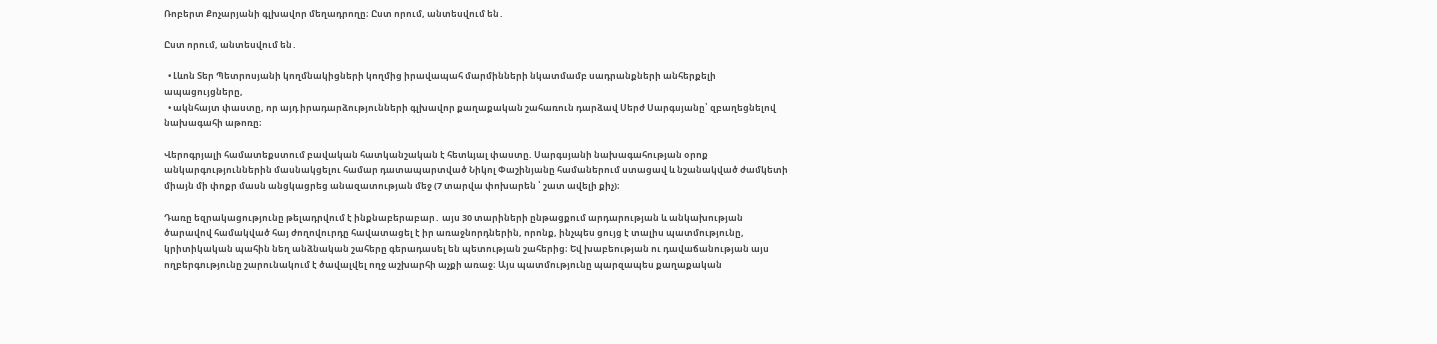Ռոբերտ Քոչարյանի գլխավոր մեղադրողը։ Ըստ որում, անտեսվում են․

Ըստ որում, անտեսվում են․

  • Լևոն Տեր Պետրոսյանի կողմնակիցների կողմից իրավապահ մարմինների նկատմամբ սադրանքների անհերքելի ապացույցները,
  • ակնհայտ փաստը, որ այդ իրադարձությունների գլխավոր քաղաքական շահառուն դարձավ Սերժ Սարգսյանը՝ զբաղեցնելով նախագահի աթոռը։

Վերոգրյալի համատեքստում բավական հատկանշական է հետևյալ փաստը. Սարգսյանի նախագահության օրոք անկարգություններին մասնակցելու համար դատապարտված Նիկոլ Փաշինյանը համաներում ստացավ և նշանակված ժամկետի միայն մի փոքր մասն անցկացրեց անազատության մեջ (7 տարվա փոխարեն ՝ շատ ավելի քիչ)։

Դառը եզրակացությունը թելադրվում է ինքնաբերաբար․ այս 30 տարիների ընթացքում արդարության և անկախության ծարավով համակված հայ ժողովուրդը հավատացել է իր առաջնորդներին, որոնք, ինչպես ցույց է տալիս պատմությունը, կրիտիկական պահին նեղ անձնական շահերը գերադասել են պետության շահերից։ Եվ խաբեության ու դավաճանության այս ողբերգությունը շարունակում է ծավալվել ողջ աշխարհի աչքի առաջ։ Այս պատմությունը պարզապես քաղաքական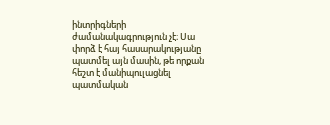ինտրիգների ժամանակագրություն չէ։ Սա փորձ է հայ հասարակությանը պատմել այն մասին, թե որքան հեշտ է մանիպուլացնել պատմական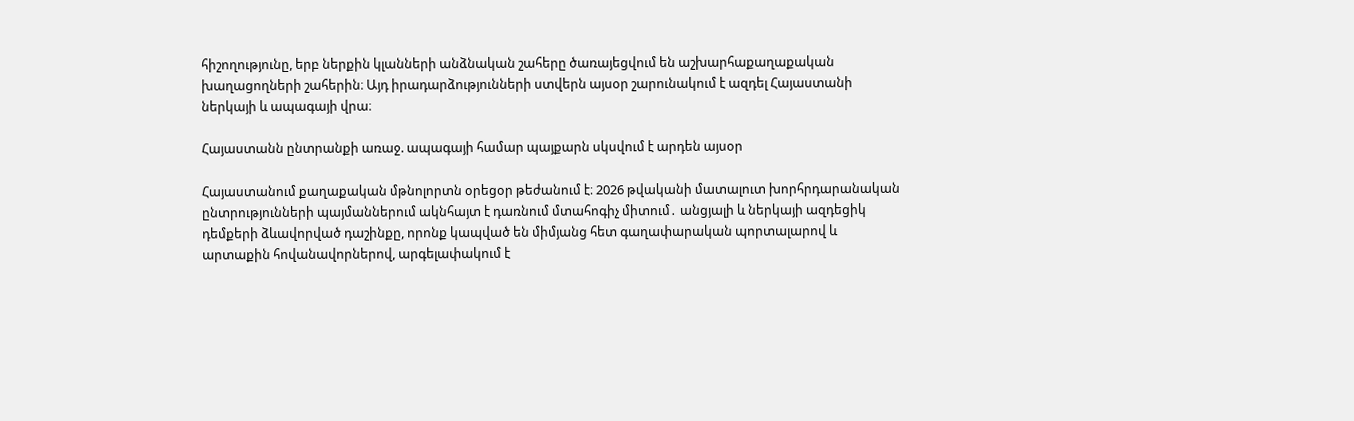հիշողությունը, երբ ներքին կլանների անձնական շահերը ծառայեցվում են աշխարհաքաղաքական խաղացողների շահերին։ Այդ իրադարձությունների ստվերն այսօր շարունակում է ազդել Հայաստանի ներկայի և ապագայի վրա։

Հայաստանն ընտրանքի առաջ. ապագայի համար պայքարն սկսվում է արդեն այսօր

Հայաստանում քաղաքական մթնոլորտն օրեցօր թեժանում է։ 2026 թվականի մատալուտ խորհրդարանական ընտրությունների պայմաններում ակնհայտ է դառնում մտահոգիչ միտում․ անցյալի և ներկայի ազդեցիկ դեմքերի ձևավորված դաշինքը, որոնք կապված են միմյանց հետ գաղափարական պորտալարով և արտաքին հովանավորներով, արգելափակում է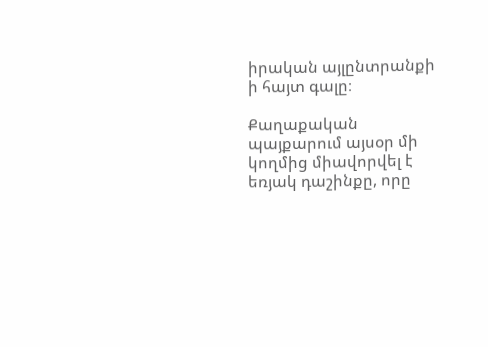իրական այլընտրանքի ի հայտ գալը։

Քաղաքական պայքարում այսօր մի կողմից միավորվել է եռյակ դաշինքը, որը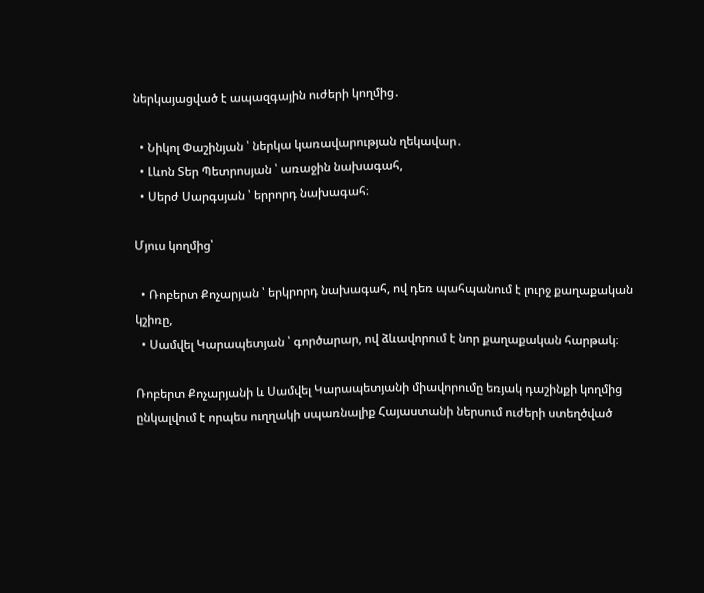ներկայացված է ապազգային ուժերի կողմից․

  • Նիկոլ Փաշինյան ՝ ներկա կառավարության ղեկավար․
  • Լևոն Տեր Պետրոսյան ՝ առաջին նախագահ,
  • Սերժ Սարգսյան ՝ երրորդ նախագահ։

Մյուս կողմից՝

  • Ռոբերտ Քոչարյան ՝ երկրորդ նախագահ, ով դեռ պահպանում է լուրջ քաղաքական կշիռը,
  • Սամվել Կարապետյան ՝ գործարար, ով ձևավորում է նոր քաղաքական հարթակ։

Ռոբերտ Քոչարյանի և Սամվել Կարապետյանի միավորումը եռյակ դաշինքի կողմից ընկալվում է որպես ուղղակի սպառնալիք Հայաստանի ներսում ուժերի ստեղծված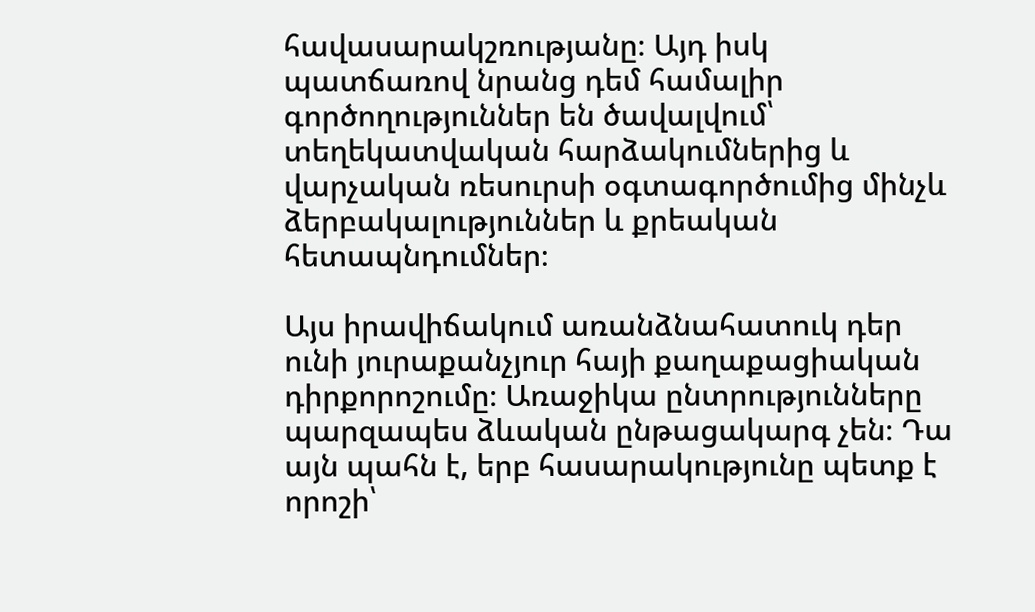հավասարակշռությանը։ Այդ իսկ պատճառով նրանց դեմ համալիր գործողություններ են ծավալվում՝ տեղեկատվական հարձակումներից և վարչական ռեսուրսի օգտագործումից մինչև ձերբակալություններ և քրեական հետապնդումներ։

Այս իրավիճակում առանձնահատուկ դեր ունի յուրաքանչյուր հայի քաղաքացիական դիրքորոշումը։ Առաջիկա ընտրությունները պարզապես ձևական ընթացակարգ չեն։ Դա այն պահն է, երբ հասարակությունը պետք է որոշի՝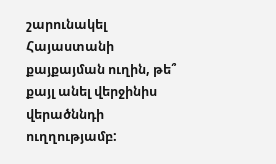շարունակել Հայաստանի քայքայման ուղին, թե՞ քայլ անել վերջինիս վերածննդի ուղղությամբ: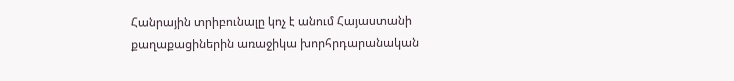Հանրային տրիբունալը կոչ է անում Հայաստանի քաղաքացիներին առաջիկա խորհրդարանական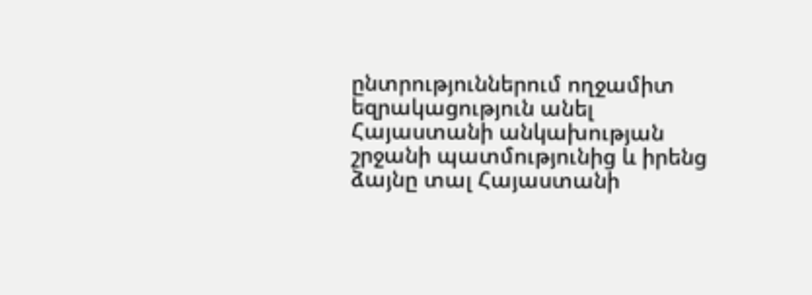ընտրություններում ողջամիտ եզրակացություն անել Հայաստանի անկախության շրջանի պատմությունից և իրենց ձայնը տալ Հայաստանի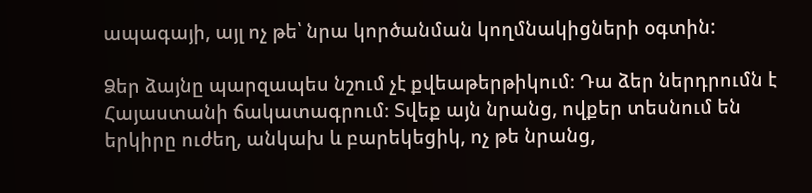ապագայի, այլ ոչ թե՝ նրա կործանման կողմնակիցների օգտին:

Ձեր ձայնը պարզապես նշում չէ քվեաթերթիկում։ Դա ձեր ներդրումն է Հայաստանի ճակատագրում։ Տվեք այն նրանց, ովքեր տեսնում են երկիրը ուժեղ, անկախ և բարեկեցիկ, ոչ թե նրանց,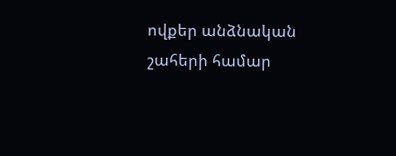ովքեր անձնական շահերի համար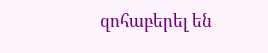զոհաբերել են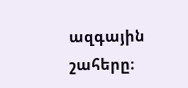ազգային շահերը։